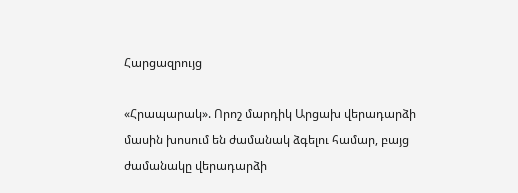Հարցազրույց

«Հրապարակ». Որոշ մարդիկ Արցախ վերադարձի մասին խոսում են ժամանակ ձգելու համար, բայց ժամանակը վերադարձի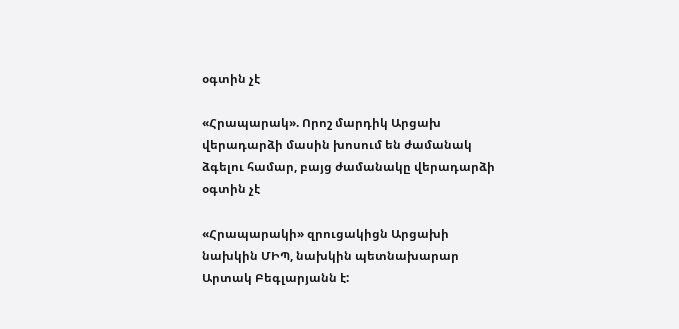օգտին չէ

«Հրապարակ». Որոշ մարդիկ Արցախ վերադարձի մասին խոսում են ժամանակ ձգելու համար, բայց ժամանակը վերադարձի օգտին չէ

«Հրապարակի» զրուցակիցն Արցախի նախկին ՄԻՊ, նախկին պետնախարար Արտակ Բեգլարյանն է: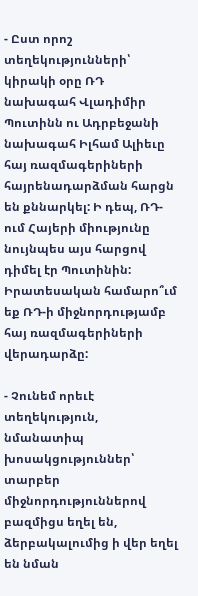- Ըստ որոշ տեղեկությունների՝ կիրակի օրը ՌԴ նախագահ Վլադիմիր Պուտինն ու Ադրբեջանի նախագահ Իլհամ Ալիեւը հայ ռազմագերիների հայրենադարձման հարցն են քննարկել: Ի դեպ, ՌԴ-ում Հայերի միությունը նույնպես այս հարցով դիմել էր Պուտինին: Իրատեսական համարո՞ւմ եք ՌԴ-ի միջնորդությամբ հայ ռազմագերիների վերադարձը:

- Չունեմ որեւէ տեղեկություն, նմանատիպ խոսակցություններ՝ տարբեր միջնորդություններով բազմիցս եղել են, ձերբակալումից ի վեր եղել են նման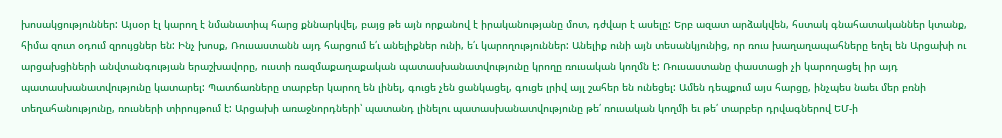խոսակցություններ: Այսօր էլ կարող է նմանատիպ հարց քննարկվել, բայց թե այն որքանով է իրականությանը մոտ, դժվար է ասելը: Երբ ազատ արձակվեն, հստակ գնահատականներ կտանք, հիմա զուտ օդում զրույցներ են: Ինչ խոսք, Ռուսաստանն այդ հարցում ե՛ւ անելիքներ ունի, ե՛ւ կարողություններ: Անելիք ունի այն տեսանկյունից, որ ռուս խաղաղապահները եղել են Արցախի ու արցախցիների անվտանգության երաշխավորը, ուստի ռազմաքաղաքական պատասխանատվությունը կրողը ռուսական կողմն է: Ռուսաստանը փաստացի չի կարողացել իր այդ պատասխանատվությունը կատարել: Պատճառները տարբեր կարող են լինել, գուցե չեն ցանկացել, գուցե լրիվ այլ շահեր են ունեցել: Ամեն դեպքում այս հարցը, ինչպես նաեւ մեր բռնի տեղահանությունը, ռուսների տիրույթում է: Արցախի առաջնորդների՝ պատանդ լինելու պատասխանատվությունը թե՛ ռուսական կողմի եւ թե՛ տարբեր դրվագներով ԵՄ-ի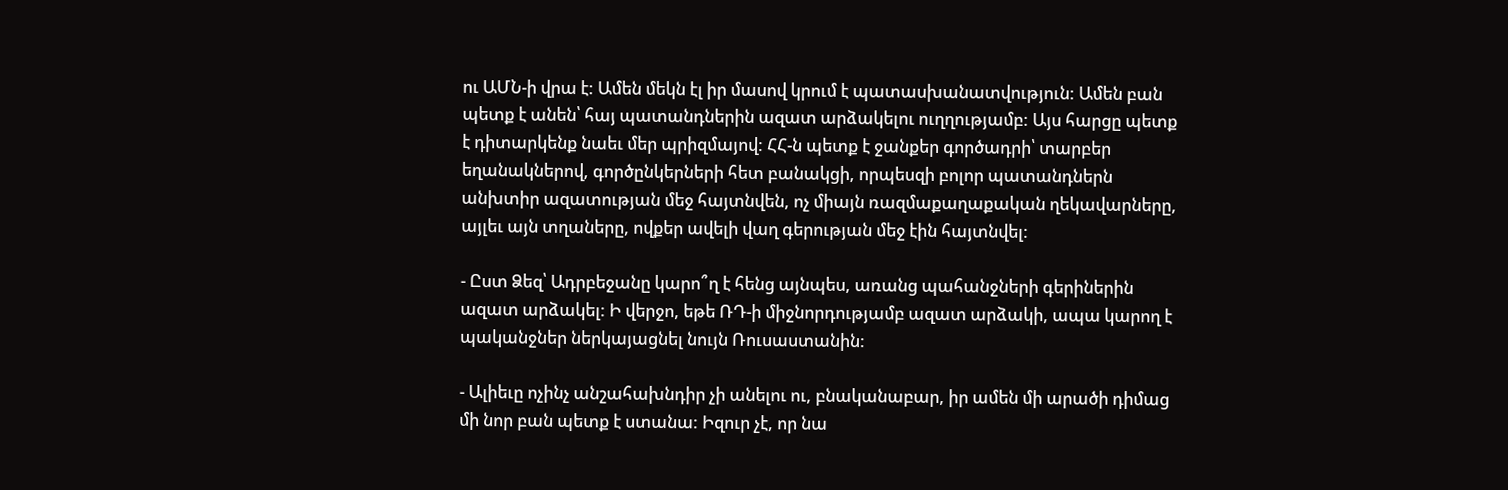ու ԱՄՆ-ի վրա է: Ամեն մեկն էլ իր մասով կրում է պատասխանատվություն: Ամեն բան պետք է անեն՝ հայ պատանդներին ազատ արձակելու ուղղությամբ: Այս հարցը պետք է դիտարկենք նաեւ մեր պրիզմայով: ՀՀ-ն պետք է ջանքեր գործադրի՝ տարբեր եղանակներով, գործընկերների հետ բանակցի, որպեսզի բոլոր պատանդներն անխտիր ազատության մեջ հայտնվեն, ոչ միայն ռազմաքաղաքական ղեկավարները, այլեւ այն տղաները, ովքեր ավելի վաղ գերության մեջ էին հայտնվել:

- Ըստ Ձեզ՝ Ադրբեջանը կարո՞ղ է հենց այնպես, առանց պահանջների գերիներին ազատ արձակել: Ի վերջո, եթե ՌԴ-ի միջնորդությամբ ազատ արձակի, ապա կարող է պականջներ ներկայացնել նույն Ռուսաստանին:

- Ալիեւը ոչինչ անշահախնդիր չի անելու ու, բնականաբար, իր ամեն մի արածի դիմաց մի նոր բան պետք է ստանա: Իզուր չէ, որ նա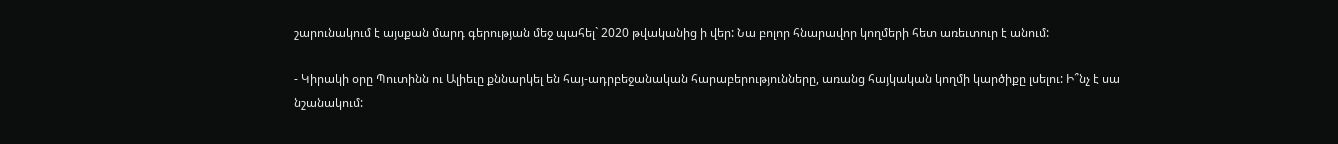շարունակում է այսքան մարդ գերության մեջ պահել` 2020 թվականից ի վեր: Նա բոլոր հնարավոր կողմերի հետ առեւտուր է անում:

- Կիրակի օրը Պուտինն ու Ալիեւը քննարկել են հայ-ադրբեջանական հարաբերությունները, առանց հայկական կողմի կարծիքը լսելու: Ի՞նչ է սա նշանակում: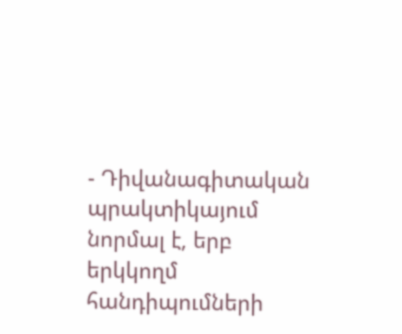- Դիվանագիտական պրակտիկայում նորմալ է, երբ երկկողմ հանդիպումների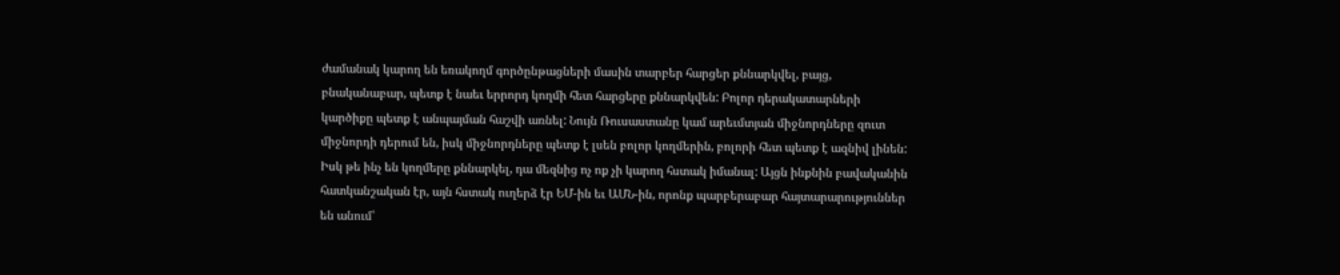ժամանակ կարող են եռակողմ գործընթացների մասին տարբեր հարցեր քննարկվել, բայց, բնականաբար, պետք է նաեւ երրորդ կողմի հետ հարցերը քննարկվեն: Բոլոր դերակատարների կարծիքը պետք է անպայման հաշվի առնել: Նույն Ռուսաստանը կամ արեւմտյան միջնորդները զուտ միջնորդի դերում են, իսկ միջնորդները պետք է լսեն բոլոր կողմերին, բոլորի հետ պետք է ազնիվ լինեն: Իսկ թե ինչ են կողմերը քննարկել, դա մեզնից ոչ ոք չի կարող հստակ իմանալ: Այցն ինքնին բավականին հատկանշական էր, այն հստակ ուղերձ էր ԵՄ-ին եւ ԱՄՆ-ին, որոնք պարբերաբար հայտարարություններ են անում՝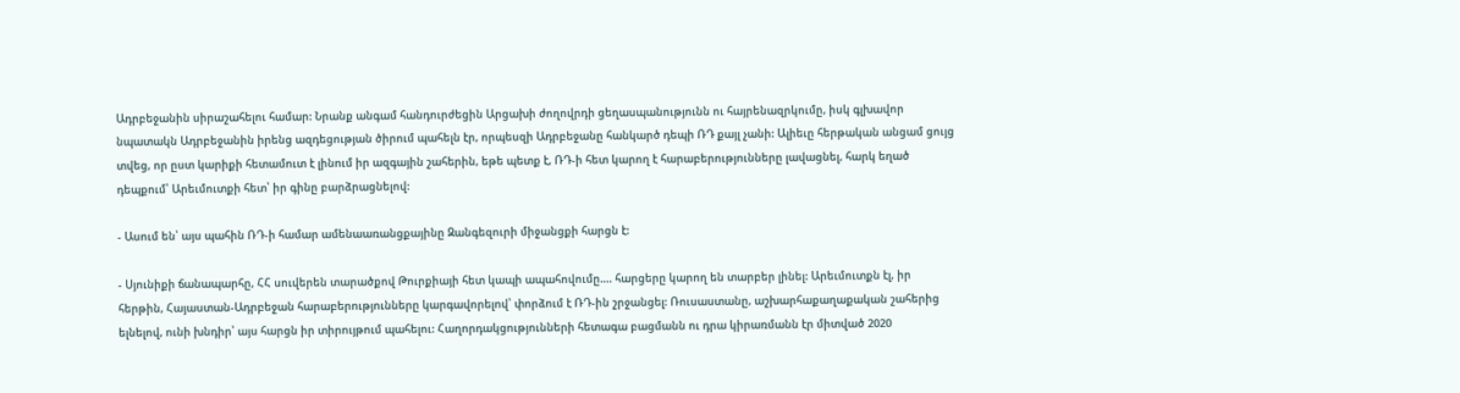Ադրբեջանին սիրաշահելու համար: Նրանք անգամ հանդուրժեցին Արցախի ժողովրդի ցեղասպանությունն ու հայրենազրկումը, իսկ գլխավոր նպատակն Ադրբեջանին իրենց ազդեցության ծիրում պահելն էր, որպեսզի Ադրբեջանը հանկարծ դեպի ՌԴ քայլ չանի: Ալիեւը հերթական անցամ ցույց տվեց, որ ըստ կարիքի հետամուտ է լինում իր ազգային շահերին, եթե պետք է, ՌԴ-ի հետ կարող է հարաբերությունները լավացնել, հարկ եղած դեպքում՝ Արեւմուտքի հետ՝ իր գինը բարձրացնելով:

- Ասում են՝ այս պահին ՌԴ-ի համար ամենաառանցքայինը Զանգեզուրի միջանցքի հարցն է:

- Սյունիքի ճանապարհը, ՀՀ սուվերեն տարածքով Թուրքիայի հետ կապի ապահովումը…. հարցերը կարող են տարբեր լինել: Արեւմուտքն էլ, իր հերթին, Հայաստան-Ադրբեջան հարաբերությունները կարգավորելով՝ փորձում է ՌԴ-ին շրջանցել: Ռուսաստանը, աշխարհաքաղաքական շահերից ելնելով, ունի խնդիր՝ այս հարցն իր տիրույթում պահելու: Հաղորդակցությունների հետագա բացմանն ու դրա կիրառմանն էր միտված 2020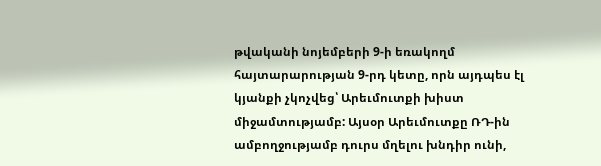թվականի նոյեմբերի 9-ի եռակողմ հայտարարության 9-րդ կետը, որն այդպես էլ կյանքի չկոչվեց՝ Արեւմուտքի խիստ միջամտությամբ: Այսօր Արեւմուտքը ՌԴ-ին ամբողջությամբ դուրս մղելու խնդիր ունի,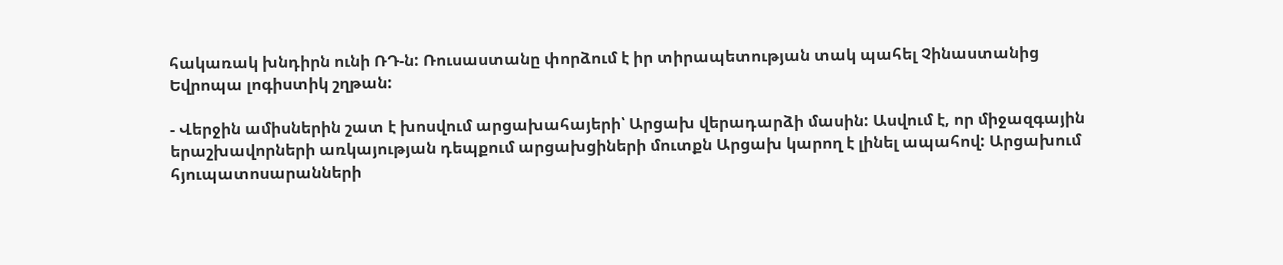հակառակ խնդիրն ունի ՌԴ-ն: Ռուսաստանը փորձում է իր տիրապետության տակ պահել Չինաստանից Եվրոպա լոգիստիկ շղթան:

- Վերջին ամիսներին շատ է խոսվում արցախահայերի՝ Արցախ վերադարձի մասին: Ասվում է, որ միջազգային երաշխավորների առկայության դեպքում արցախցիների մուտքն Արցախ կարող է լինել ապահով: Արցախում հյուպատոսարանների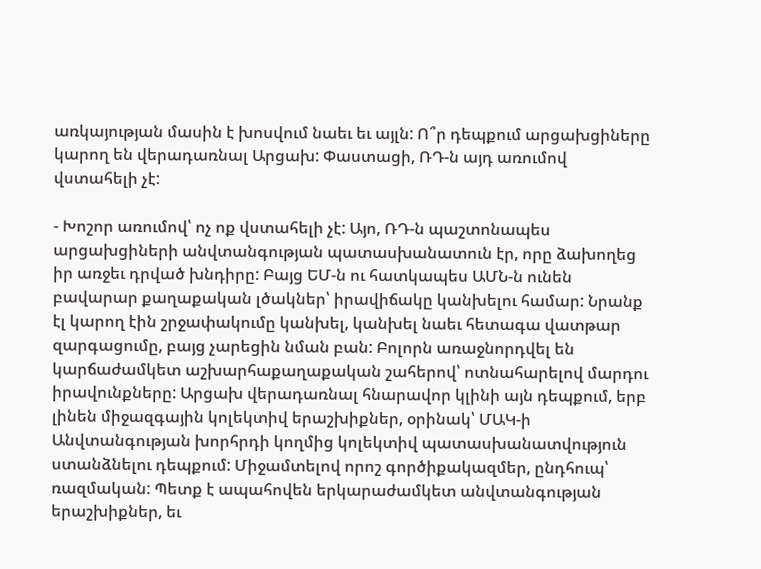առկայության մասին է խոսվում նաեւ եւ այլն: Ո՞ր դեպքում արցախցիները կարող են վերադառնալ Արցախ: Փաստացի, ՌԴ-ն այդ առումով վստահելի չէ:

- Խոշոր առումով՝ ոչ ոք վստահելի չէ: Այո, ՌԴ-ն պաշտոնապես արցախցիների անվտանգության պատասխանատուն էր, որը ձախողեց իր առջեւ դրված խնդիրը: Բայց ԵՄ-ն ու հատկապես ԱՄՆ-ն ունեն բավարար քաղաքական լծակներ՝ իրավիճակը կանխելու համար: Նրանք էլ կարող էին շրջափակումը կանխել, կանխել նաեւ հետագա վատթար զարգացումը, բայց չարեցին նման բան: Բոլորն առաջնորդվել են կարճաժամկետ աշխարհաքաղաքական շահերով՝ ոտնահարելով մարդու իրավունքները: Արցախ վերադառնալ հնարավոր կլինի այն դեպքում, երբ լինեն միջազգային կոլեկտիվ երաշխիքներ, օրինակ՝ ՄԱԿ-ի Անվտանգության խորհրդի կողմից կոլեկտիվ պատասխանատվություն ստանձնելու դեպքում: Միջամտելով որոշ գործիքակազմեր, ընդհուպ՝ ռազմական: Պետք է ապահովեն երկարաժամկետ անվտանգության երաշխիքներ, եւ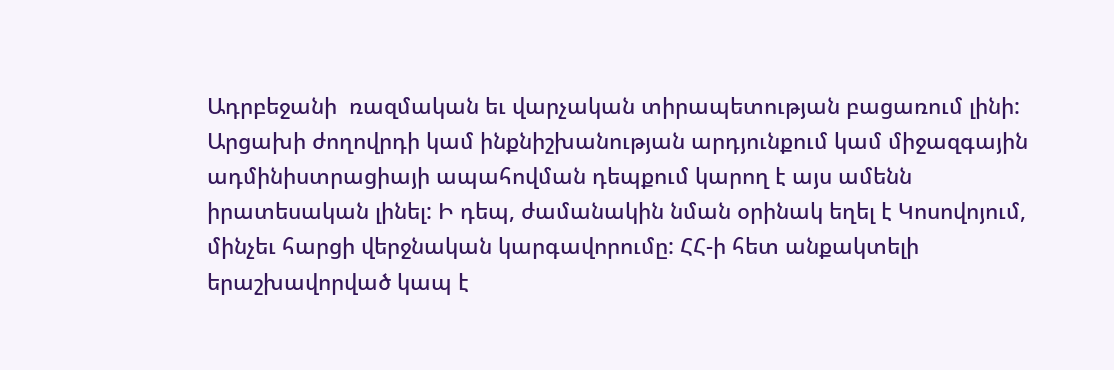Ադրբեջանի  ռազմական եւ վարչական տիրապետության բացառում լինի: Արցախի ժողովրդի կամ ինքնիշխանության արդյունքում կամ միջազգային ադմինիստրացիայի ապահովման դեպքում կարող է այս ամենն իրատեսական լինել: Ի դեպ, ժամանակին նման օրինակ եղել է Կոսովոյում, մինչեւ հարցի վերջնական կարգավորումը: ՀՀ-ի հետ անքակտելի երաշխավորված կապ է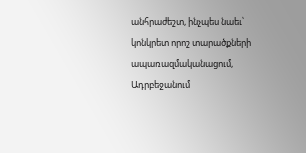անհրաժեշտ, ինչպես նաեւ՝ կոնկրետ որոշ տարածքների ապառազմականացում, Ադրբեջանում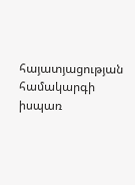հայատյացության համակարգի իսպառ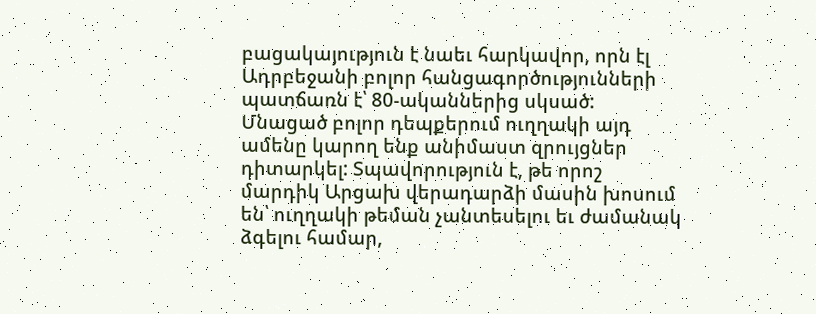բացակայություն է նաեւ հարկավոր, որն էլ Ադրբեջանի բոլոր հանցագործությունների պատճառն է՝ 80-ականներից սկսած: Մնացած բոլոր դեպքերում ուղղակի այդ ամենը կարող ենք անիմաստ զրույցներ դիտարկել: Տպավորություն է, թե որոշ մարդիկ Արցախ վերադարձի մասին խոսում են՝ ուղղակի թեման չանտեսելու եւ ժամանակ ձգելու համար,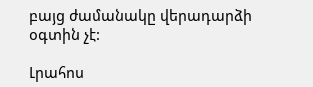բայց ժամանակը վերադարձի օգտին չէ:

Լրահոս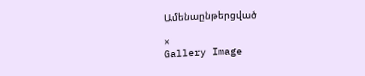Ամենաընթերցված

×
Gallery Image